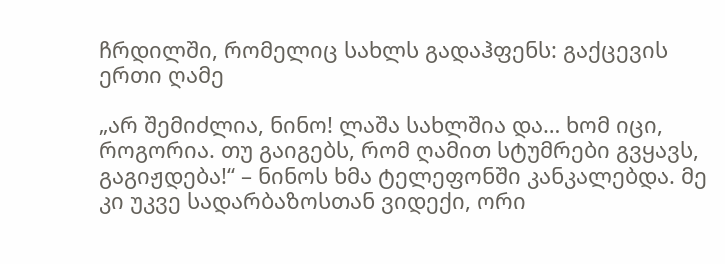ჩრდილში, რომელიც სახლს გადაჰფენს: გაქცევის ერთი ღამე

„არ შემიძლია, ნინო! ლაშა სახლშია და… ხომ იცი, როგორია. თუ გაიგებს, რომ ღამით სტუმრები გვყავს, გაგიჟდება!“ – ნინოს ხმა ტელეფონში კანკალებდა. მე კი უკვე სადარბაზოსთან ვიდექი, ორი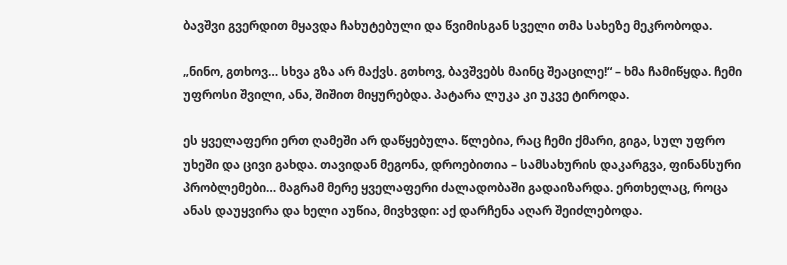ბავშვი გვერდით მყავდა ჩახუტებული და წვიმისგან სველი თმა სახეზე მეკრობოდა.

„ნინო, გთხოვ… სხვა გზა არ მაქვს. გთხოვ, ბავშვებს მაინც შეაცილე!“ – ხმა ჩამიწყდა. ჩემი უფროსი შვილი, ანა, შიშით მიყურებდა. პატარა ლუკა კი უკვე ტიროდა.

ეს ყველაფერი ერთ ღამეში არ დაწყებულა. წლებია, რაც ჩემი ქმარი, გიგა, სულ უფრო უხეში და ცივი გახდა. თავიდან მეგონა, დროებითია – სამსახურის დაკარგვა, ფინანსური პრობლემები… მაგრამ მერე ყველაფერი ძალადობაში გადაიზარდა. ერთხელაც, როცა ანას დაუყვირა და ხელი აუწია, მივხვდი: აქ დარჩენა აღარ შეიძლებოდა.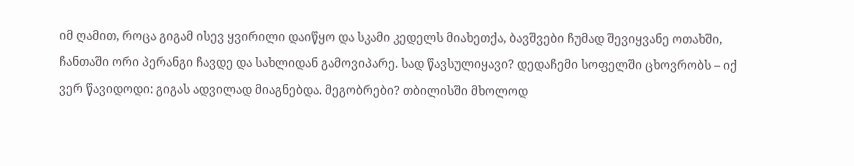იმ ღამით, როცა გიგამ ისევ ყვირილი დაიწყო და სკამი კედელს მიახეთქა, ბავშვები ჩუმად შევიყვანე ოთახში, ჩანთაში ორი პერანგი ჩავდე და სახლიდან გამოვიპარე. სად წავსულიყავი? დედაჩემი სოფელში ცხოვრობს – იქ ვერ წავიდოდი: გიგას ადვილად მიაგნებდა. მეგობრები? თბილისში მხოლოდ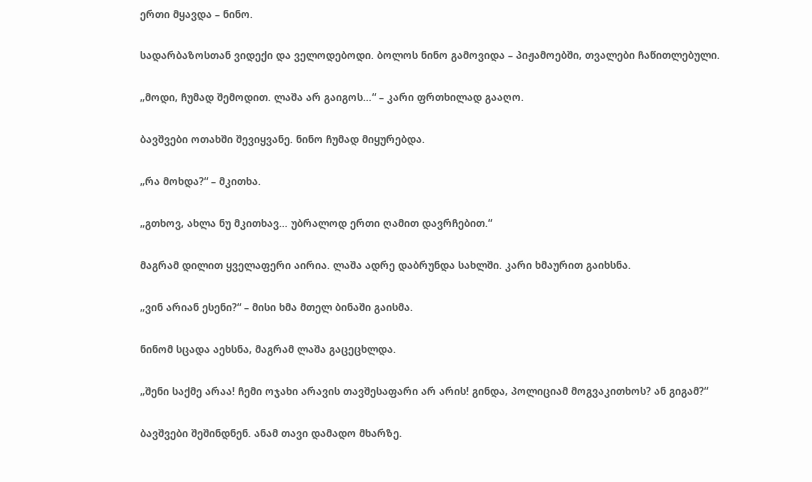ერთი მყავდა – ნინო.

სადარბაზოსთან ვიდექი და ველოდებოდი. ბოლოს ნინო გამოვიდა – პიჟამოებში, თვალები ჩაწითლებული.

„მოდი, ჩუმად შემოდით. ლაშა არ გაიგოს…“ – კარი ფრთხილად გააღო.

ბავშვები ოთახში შევიყვანე. ნინო ჩუმად მიყურებდა.

„რა მოხდა?“ – მკითხა.

„გთხოვ, ახლა ნუ მკითხავ… უბრალოდ ერთი ღამით დავრჩებით.“

მაგრამ დილით ყველაფერი აირია. ლაშა ადრე დაბრუნდა სახლში. კარი ხმაურით გაიხსნა.

„ვინ არიან ესენი?“ – მისი ხმა მთელ ბინაში გაისმა.

ნინომ სცადა აეხსნა, მაგრამ ლაშა გაცეცხლდა.

„შენი საქმე არაა! ჩემი ოჯახი არავის თავშესაფარი არ არის! გინდა, პოლიციამ მოგვაკითხოს? ან გიგამ?“

ბავშვები შეშინდნენ. ანამ თავი დამადო მხარზე.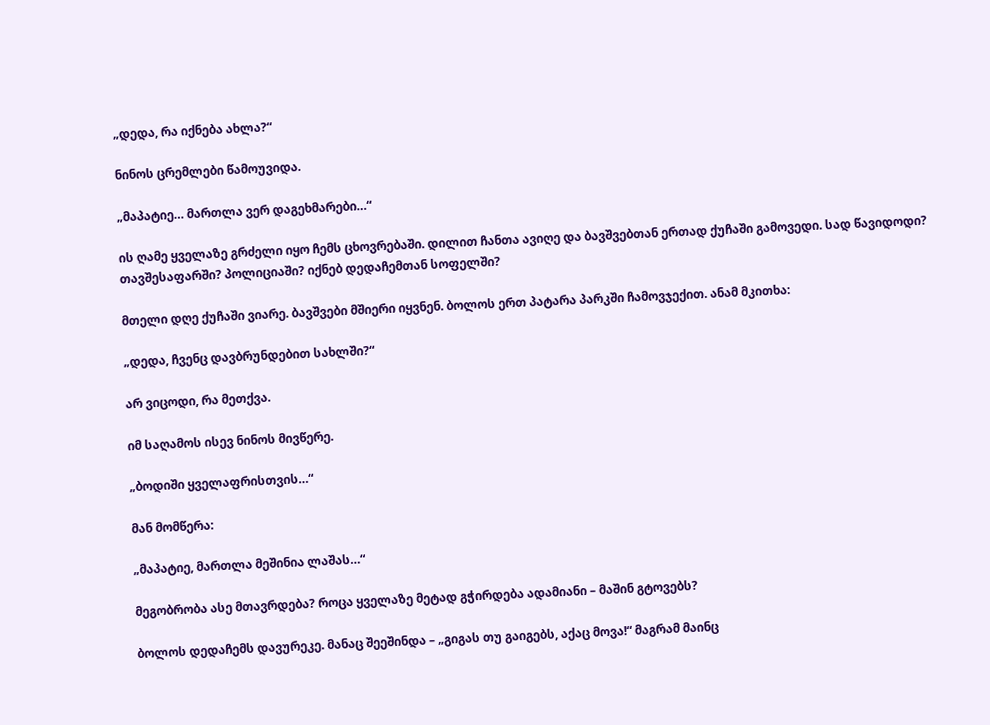„დედა, რა იქნება ახლა?“

ნინოს ცრემლები წამოუვიდა.

„მაპატიე… მართლა ვერ დაგეხმარები…“

ის ღამე ყველაზე გრძელი იყო ჩემს ცხოვრებაში. დილით ჩანთა ავიღე და ბავშვებთან ერთად ქუჩაში გამოვედი. სად წავიდოდი? თავშესაფარში? პოლიციაში? იქნებ დედაჩემთან სოფელში?

მთელი დღე ქუჩაში ვიარე. ბავშვები მშიერი იყვნენ. ბოლოს ერთ პატარა პარკში ჩამოვჯექით. ანამ მკითხა:

„დედა, ჩვენც დავბრუნდებით სახლში?“

არ ვიცოდი, რა მეთქვა.

იმ საღამოს ისევ ნინოს მივწერე.

„ბოდიში ყველაფრისთვის…“

მან მომწერა:

„მაპატიე, მართლა მეშინია ლაშას…“

მეგობრობა ასე მთავრდება? როცა ყველაზე მეტად გჭირდება ადამიანი – მაშინ გტოვებს?

ბოლოს დედაჩემს დავურეკე. მანაც შეეშინდა – „გიგას თუ გაიგებს, აქაც მოვა!“ მაგრამ მაინც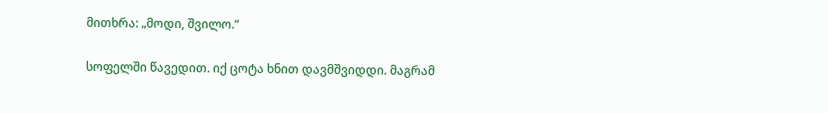მითხრა: „მოდი, შვილო.“

სოფელში წავედით. იქ ცოტა ხნით დავმშვიდდი. მაგრამ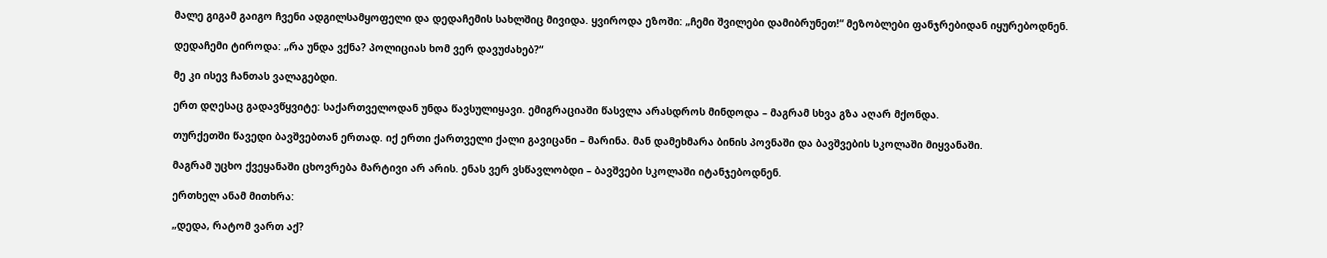მალე გიგამ გაიგო ჩვენი ადგილსამყოფელი და დედაჩემის სახლშიც მივიდა. ყვიროდა ეზოში: „ჩემი შვილები დამიბრუნეთ!“ მეზობლები ფანჯრებიდან იყურებოდნენ.

დედაჩემი ტიროდა: „რა უნდა ვქნა? პოლიციას ხომ ვერ დავუძახებ?“

მე კი ისევ ჩანთას ვალაგებდი.

ერთ დღესაც გადავწყვიტე: საქართველოდან უნდა წავსულიყავი. ემიგრაციაში წასვლა არასდროს მინდოდა – მაგრამ სხვა გზა აღარ მქონდა.

თურქეთში წავედი ბავშვებთან ერთად. იქ ერთი ქართველი ქალი გავიცანი – მარინა. მან დამეხმარა ბინის პოვნაში და ბავშვების სკოლაში მიყვანაში.

მაგრამ უცხო ქვეყანაში ცხოვრება მარტივი არ არის. ენას ვერ ვსწავლობდი – ბავშვები სკოლაში იტანჯებოდნენ.

ერთხელ ანამ მითხრა:

„დედა, რატომ ვართ აქ?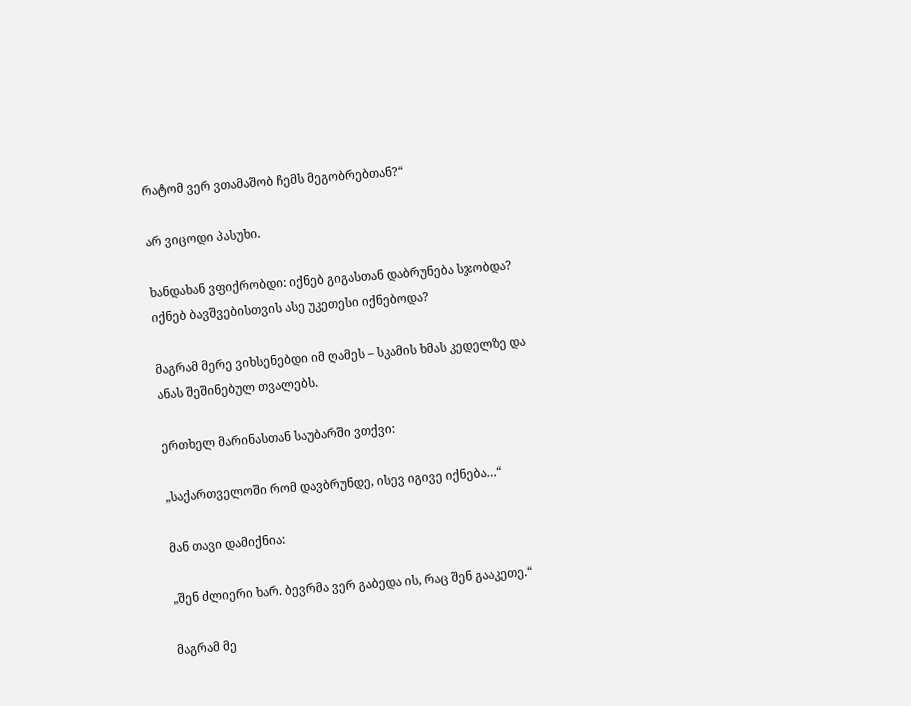რატომ ვერ ვთამაშობ ჩემს მეგობრებთან?“

არ ვიცოდი პასუხი.

ხანდახან ვფიქრობდი: იქნებ გიგასთან დაბრუნება სჯობდა? იქნებ ბავშვებისთვის ასე უკეთესი იქნებოდა?

მაგრამ მერე ვიხსენებდი იმ ღამეს – სკამის ხმას კედელზე და ანას შეშინებულ თვალებს.

ერთხელ მარინასთან საუბარში ვთქვი:

„საქართველოში რომ დავბრუნდე, ისევ იგივე იქნება…“

მან თავი დამიქნია:

„შენ ძლიერი ხარ. ბევრმა ვერ გაბედა ის, რაც შენ გააკეთე.“

მაგრამ მე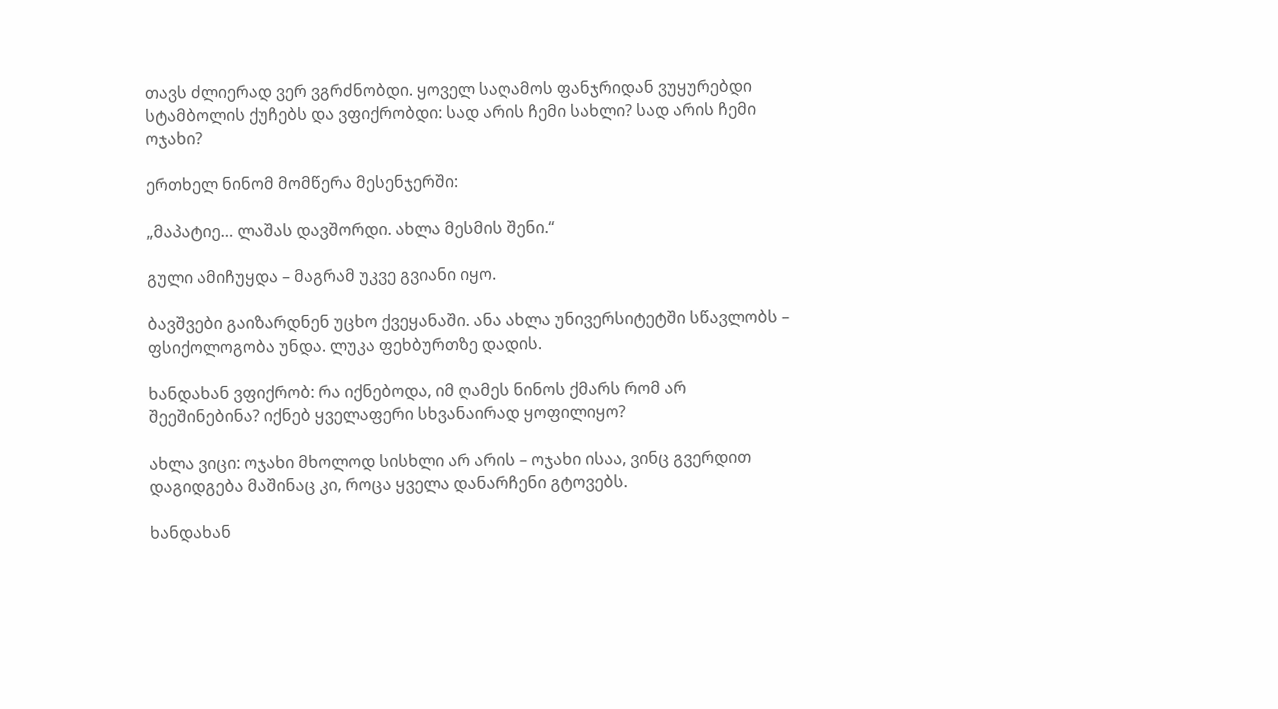თავს ძლიერად ვერ ვგრძნობდი. ყოველ საღამოს ფანჯრიდან ვუყურებდი სტამბოლის ქუჩებს და ვფიქრობდი: სად არის ჩემი სახლი? სად არის ჩემი ოჯახი?

ერთხელ ნინომ მომწერა მესენჯერში:

„მაპატიე… ლაშას დავშორდი. ახლა მესმის შენი.“

გული ამიჩუყდა – მაგრამ უკვე გვიანი იყო.

ბავშვები გაიზარდნენ უცხო ქვეყანაში. ანა ახლა უნივერსიტეტში სწავლობს – ფსიქოლოგობა უნდა. ლუკა ფეხბურთზე დადის.

ხანდახან ვფიქრობ: რა იქნებოდა, იმ ღამეს ნინოს ქმარს რომ არ შეეშინებინა? იქნებ ყველაფერი სხვანაირად ყოფილიყო?

ახლა ვიცი: ოჯახი მხოლოდ სისხლი არ არის – ოჯახი ისაა, ვინც გვერდით დაგიდგება მაშინაც კი, როცა ყველა დანარჩენი გტოვებს.

ხანდახან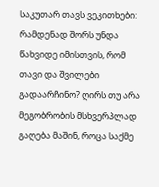საკუთარ თავს ვეკითხები: რამდენად შორს უნდა წახვიდე იმისთვის, რომ თავი და შვილები გადაარჩინო? ღირს თუ არა მეგობრობის მსხვერპლად გაღება მაშინ, როცა საქმე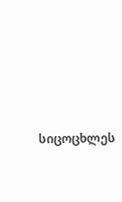სიცოცხლეს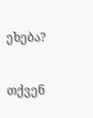ეხება?

თქვენ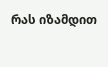რას იზამდით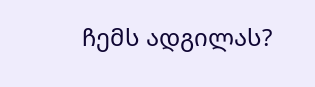ჩემს ადგილას?